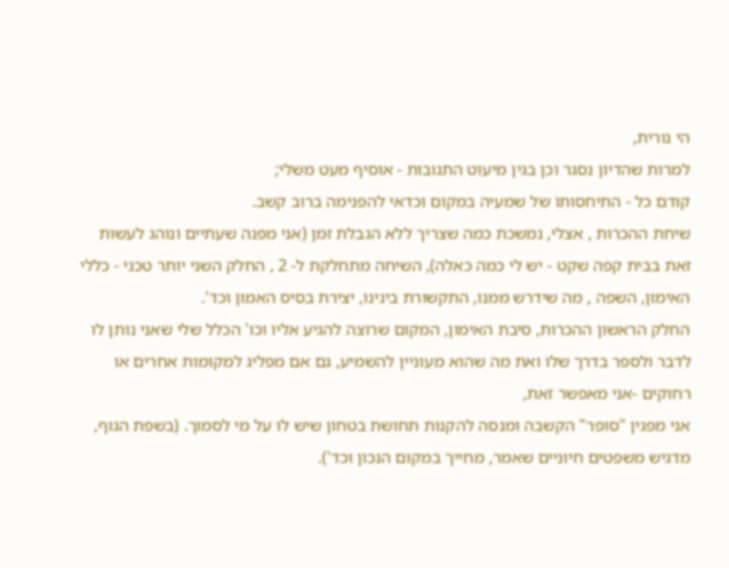הי נורית,
למרות שהדיון נסגר וכן בגין מיעוט התגובות - אוסיף מעט משלי;
קודם כל - התיחסותו של שמעיה במקום וכדאי להפנימה ברוב קשב.
שיחת ההכרות , אצלי, נמשכת כמה שצריך ללא הגבלת זמן (אני מפנה שעתיים ונוהג לעשות זאת בבית קפה שקט - יש לי כמה כאלה), השיחה מתחלקת ל- 2 , החלק השני יותר טכני - כללי האימון, השפה , מה שידרש ממנו, התקשורת בינינו, יצירת בסיס האמון וכד'.
החלק הראשון ההכרות, סיבת האימון, המקום שרוצה להגיע אליו וכו' הכלל שלי שאני נותן לו לדבר ולספר בדרך שלו ואת מה שהוא מעוניין להשמיע, גם אם מפליג למקומות אחרים או רחוקים -אני מאפשר זאת,
אני מפגין "סופר" הקשבה ומנסה להקנות תחושת בטחון שיש לו על מי לסמוך. (בשפת הגוף, מדגיש משפטים חיוניים שאמר, מחייך במקום הנכון וכד').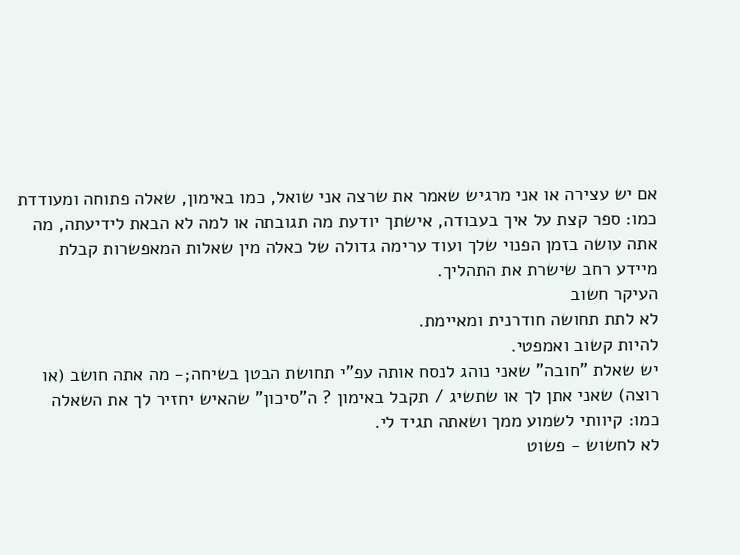אם יש עצירה או אני מרגיש שאמר את שרצה אני שואל, כמו באימון, שאלה פתוחה ומעודדת כמו: ספר קצת על איך בעבודה, אישתך יודעת מה תגובתה או למה לא הבאת לידיעתה, מה אתה עושה בזמן הפנוי שלך ועוד ערימה גדולה של כאלה מין שאלות המאפשרות קבלת מיידע רחב שישרת את התהליך.
העיקר חשוב
לא לתת תחושה חודרנית ומאיימת.
להיות קשוב ואמפטי.
יש שאלת "חובה" שאני נוהג לנסח אותה עפ"י תחושת הבטן בשיחה;- מה אתה חושב (או רוצה) שאני אתן לך או שתשיג / תקבל באימון ? ה"סיכון" שהאיש יחזיר לך את השאלה כמו: קיוותי לשמוע ממך ושאתה תגיד לי.
לא לחשוש - פשוט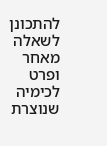להתכונן לשאלה מאחר ופרט לכימיה שנוצרת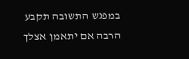במפגש התשובה תקבע הרבה אם יתאמן אצלך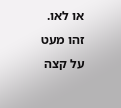או לאו.
זהו מעט על קצה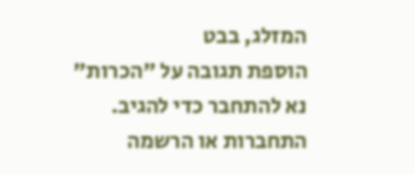המזלג, בבט
הוספת תגובה על "הכרות"
נא להתחבר כדי להגיב.
התחברות או הרשמה